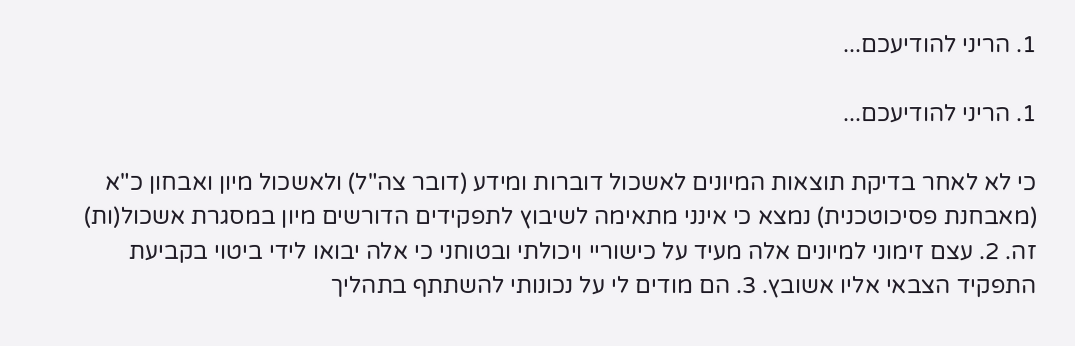1. הריני להודיעכם...

1. הריני להודיעכם...

כי לא לאחר בדיקת תוצאות המיונים לאשכול דוברות ומידע (דובר צה"ל) ולאשכול מיון ואבחון כ"א (מאבחנת פסיכוטכנית) נמצא כי אינני מתאימה לשיבוץ לתפקידים הדורשים מיון במסגרת אשכול(ות) זה. 2. עצם זימוני למיונים אלה מעיד על כישוריי ויכולתי ובטוחני כי אלה יבואו לידי ביטוי בקביעת התפקיד הצבאי אליו אשובץ. 3. הם מודים לי על נכונותי להשתתף בתהליך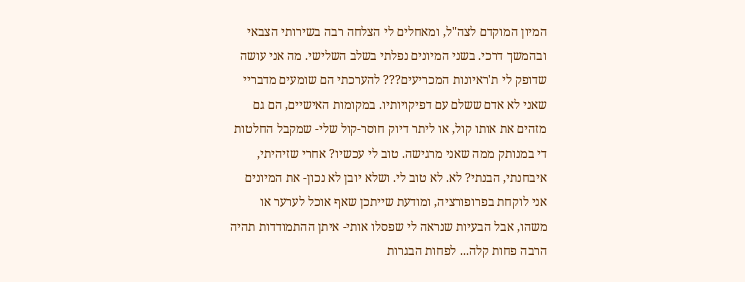המיון המוקדם לצה"ל, ומאחלים לי הצלחה רבה בשירותי הצבאי ובהמשך דרכי. בשני המיונים נפלתי בשלב השלישי. מה אני עושה שדופק לי ת'ראיונות המכריעים??? להערכתי הם שומעים מדבריי שאני לא אדם ששלם עם דפיקויותיו. במקומות האישיים, הם גם מזהים את אותו קול, או ליתר דיוק חוסר-קול שלי- שמקבל החלטות די במנותק ממה שאני מרגישה. טוב לי עכשיו? אחרי שזיהיתי, איבחנתי, הבנתי? לא. לא טוב לי. ושלא יובן לא נכון- את המיונים אני לוקחת בפרופורציה, ומודעת שייתכן שאף אוכל לערער או משהו, אבל הבעיות שנראה לי שפסלו אותי- איתן ההתמודדות תהיה הרבה פחות קלה... לפחות הבגרות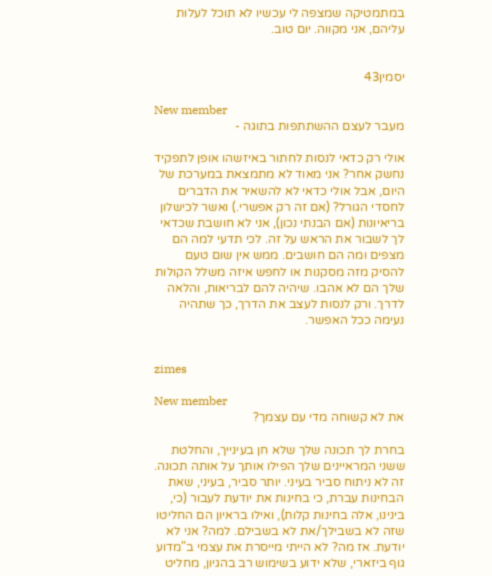במתמטיקה שמצפה לי עכשיו לא תוכל לעלות עליהם, אני מקווה. יום טוב.


יסמין43

New member
מעבר לעצם ההשתתפות בתוגה -

אולי רק כדאי לנסות לחתור באיזשהו אופן לתפקיד נחשק אחר? אני מאוד לא מתמצאת במערכת של היום, אבל אולי כדאי לא להשאיר את הדברים לחסדי הגורל? (אם זה רק אפשרי.) ואשר לכישלון בריאיונות (אם הבנתי נכון), אני לא חושבת שכדאי לך לשבור את הראש על זה. לכי תדעי למה הם מצפים ומה הם חושבים. ממש אין שום טעם להסיק מזה מסקנות או לחפש איזה משלל הקולות שלך הם לא אהבו. שיהיה להם לבריאות, והלאה לדרך. ורק לנסות לעצב את הדרך, כך שתהיה נעימה ככל האפשר.


zimes

New member
את לא קשוחה מדי עם עצמך?

בחרת לך תכונה שלך שלא חן בעינייך, והחלטת ששני המראיינים שלך הפילו אותך על אותה תכונה. זה לא ניתוח סביר בעיני. יותר סביר, בעיני, שאת הבחינות עברת, כי בחינות את יודעת לעבור (כי, בינינו, אלה בחינות קלות), ואילו בראיון הם החליטו שזה לא בשבילך/את לא בשבילם. למה? אני לא יודעת. אז מה? לא הייתי מייסרת את עצמי ב"מדוע גוף ביזארי, שלא ידוע בשימוש רב בהגיון, מחליט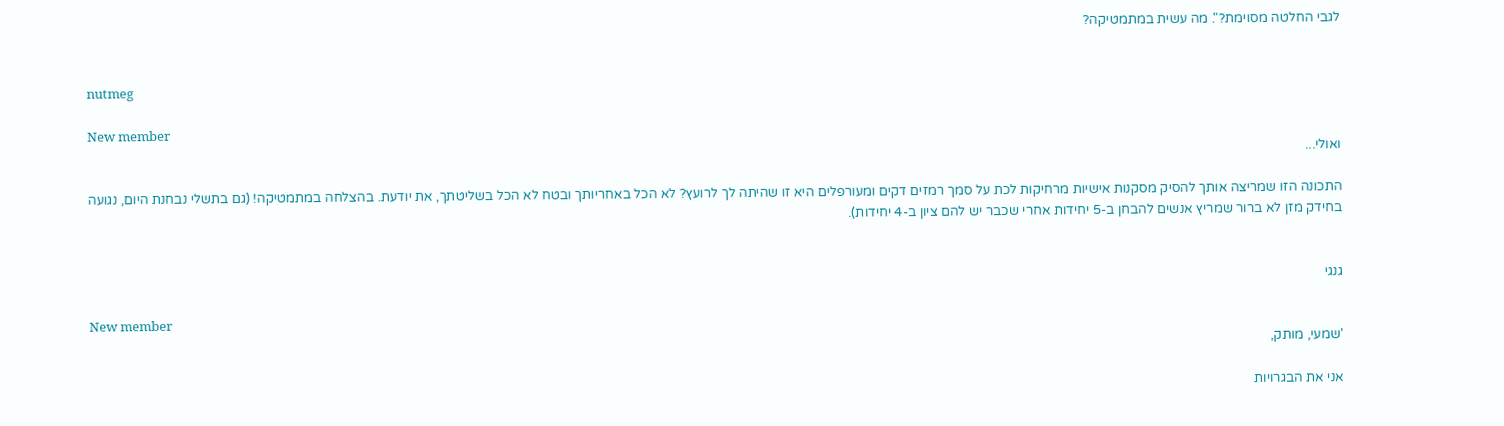לגבי החלטה מסוימת?". מה עשית במתמטיקה?


nutmeg

New member
ואולי...

התכונה הזו שמריצה אותך להסיק מסקנות אישיות מרחיקות לכת על סמך רמזים דקים ומעורפלים היא זו שהיתה לך לרועץ? לא הכל באחריותך ובטח לא הכל בשליטתך, את יודעת. בהצלחה במתמטיקה! (גם בתשלי נבחנת היום, נגועה בחידק מזן לא ברור שמריץ אנשים להבחן ב-5 יחידות אחרי שכבר יש להם ציון ב-4 יחידות).


גנגי

New member
'שמעי, מותק,

אני את הבגרויות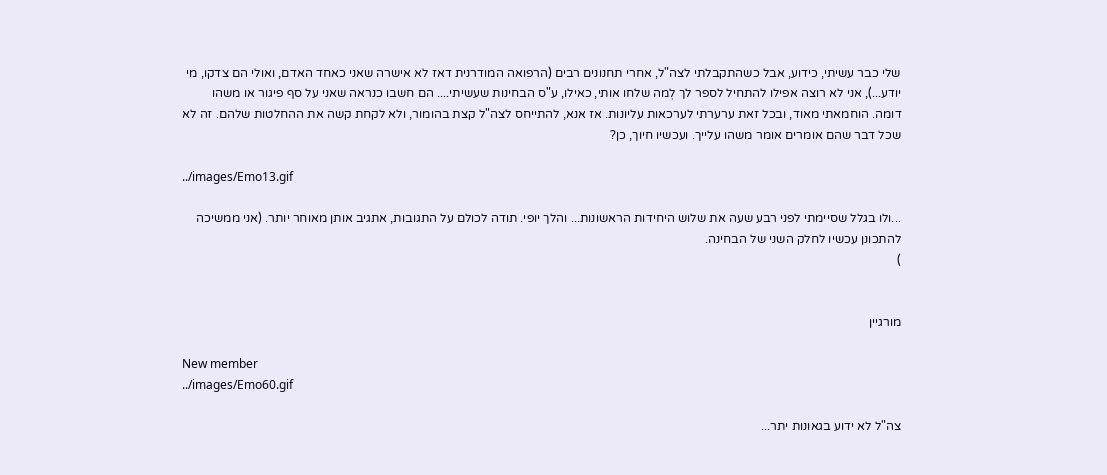שלי כבר עשיתי, כידוע, אבל כשהתקבלתי לצה"ל, אחרי תחנונים רבים (הרפואה המודרנית דאז לא אישרה שאני כאחד האדם, ואולי הם צדקו, מי יודע...), אני לא רוצה אפילו להתחיל לספר לך לְמה שלחו אותי, כאילו, ע"ס הבחינות שעשיתי.... הם חשבו כנראה שאני על סף פיגור או משהו דומה. הוחמאתי מאוד, ובכל זאת ערערתי לערכאות עליונות. אז אנא, להתייחס לצה"ל קצת בהומור, ולא לקחת קשה את ההחלטות שלהם. זה לא שכל דבר שהם אומרים אומר משהו עלייך. ועכשיו חיוך, כן?

../images/Emo13.gif

...ולו בגלל שסיימתי לפני רבע שעה את שלוש היחידות הראשונות... והלך יופי. תודה לכולם על התגובות, אתגיב אותן מאוחר יותר. (אני ממשיכה להתכונן עכשיו לחלק השני של הבחינה.
)


מורגיין

New member
../images/Emo60.gif

צה"ל לא ידוע בגאונות יתר...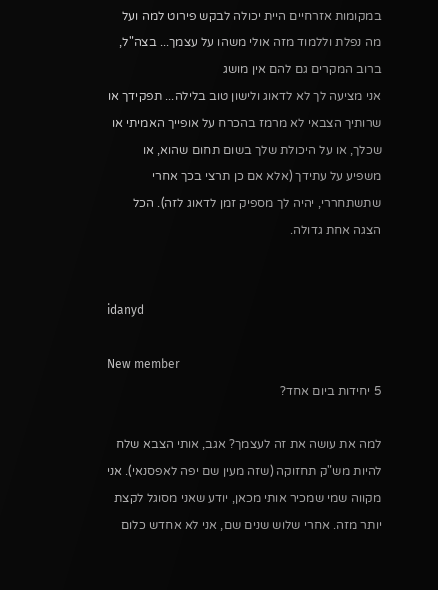במקומות אזרחיים היית יכולה לבקש פירוט למה ועל מה נפלת וללמוד מזה אולי משהו על עצמך... בצה"ל, ברוב המקרים גם להם אין מושג
אני מציעה לך לא לדאוג ולישון טוב בלילה... תפקידך או שרותיך הצבאי לא מרמז בהכרח על אופייך האמיתי או שכלך, או על היכולת שלך בשום תחום שהוא, או משפיע על עתידך (אלא אם כן תרצי בכך אחרי שתשתחררי, יהיה לך מספיק זמן לדאוג לזה). הכל הצגה אחת גדולה.


idanyd

New member
5 יחידות ביום אחד?

למה את עושה את זה לעצמך? אגב, אותי הצבא שלח להיות מש"ק תחזוקה (שזה מעין שם יפה לאפסנאי). אני מקווה שמי שמכיר אותי מכאן, יודע שאני מסוגל לקצת יותר מזה. אחרי שלוש שנים שם, אני לא אחדש כלום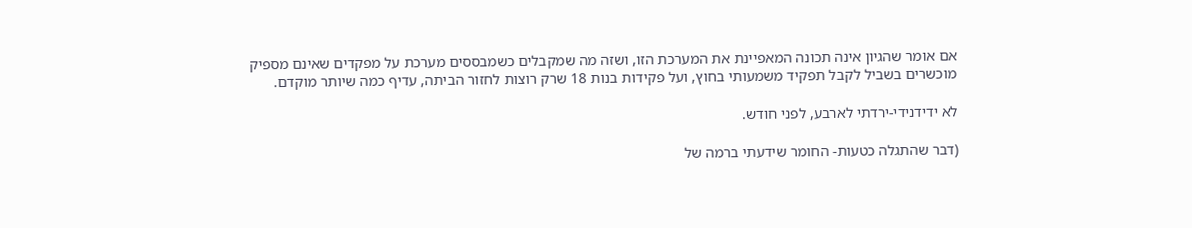אם אומר שהגיון אינה תכונה המאפיינת את המערכת הזו, ושזה מה שמקבלים כשמבססים מערכת על מפקדים שאינם מספיק מוכשרים בשביל לקבל תפקיד משמעותי בחוץ, ועל פקידות בנות 18 שרק רוצות לחזור הביתה, עדיף כמה שיותר מוקדם.

לא ידידנידי-ירדתי לארבע, לפני חודש.

(דבר שהתגלה כטעות- החומר שידעתי ברמה של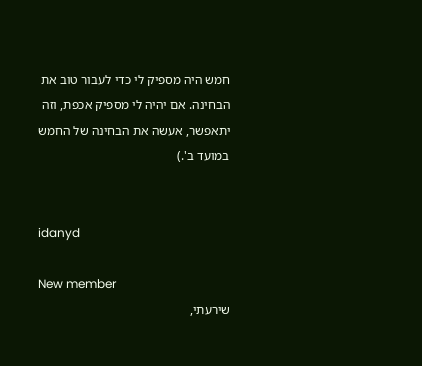חמש היה מספיק לי כדי לעבור טוב את הבחינה. אם יהיה לי מספיק אכפת, וזה יתאפשר, אעשה את הבחינה של החמש במועד ב'.)


idanyd

New member
שירעתי,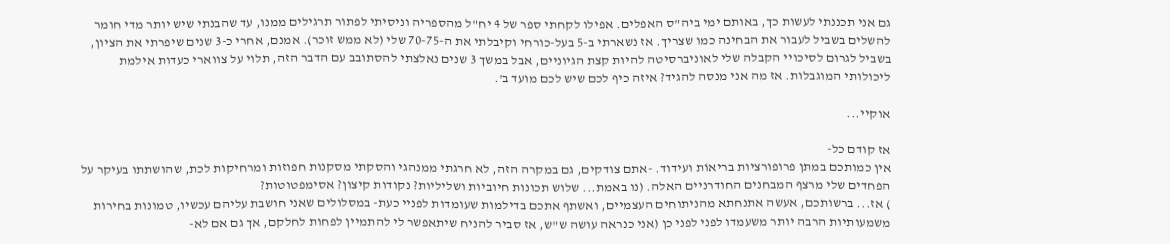גם אני תכננתי לעשות כך, באותם ימי ביה"ס האפלים. אפילו לקחתי ספר של 4 יח"ל מהספריה וניסיתי לפתור תרגילים ממנו, עד שהבנתי שיש יותר מדי חומר להשלים בשביל לעבור את הבחינה כמו שצריך. אז נשארתי ב-5 בעל-כורחי וקיבלתי את ה-70-75 שלי (לא ממש זוכר). אמנם, אחרי כ-3 שנים שיפרתי את הציון, בשביל לגרום לסיכויי הקבלה שלי לאוניברסיטה להיות קצת הגיוניים, אבל במשך 3 שנים נאלצתי להסתובב עם הדבר הזה, תלוי על צווארי כעדות אילמת ליכולותי המוגבלות. אז מה אני מנסה להגיד? איזה כיף לכם שיש לכם מועד ב'.

אוקיי...

אז קודם כל-
אין כמותכם במתן פרופורציות בריאוֹת ועידוד. -אתם צודקים, גם במקרה הזה, לא חרגתי ממנהגי והסקתי מסקנות חפוזות ומרחיקות לכת, שהושתתו בעיקר על הפחדים שלי מרצף המבחנים החודרניים האלה. (נו באמת... שלוש תכונות חיוביות ושליליות? נקודות קיצון? אסימפטוטות?
) אז... ברשותכם, אעשה אתנחתא מהניתוחים העצמיים, ואשתף אתכם בדילמות שעומדות לפניי כעת- במסלולים שאני חושבת עליהם עכשיו, טמונות בחירות משמעותיות הרבה יותר משעמדו לפני לפני כן (אני כנראה עושה ש"ש, אז סביר להניח שיתאפשר לי להתמיין לפחות לחלקם, אך גם אם לא-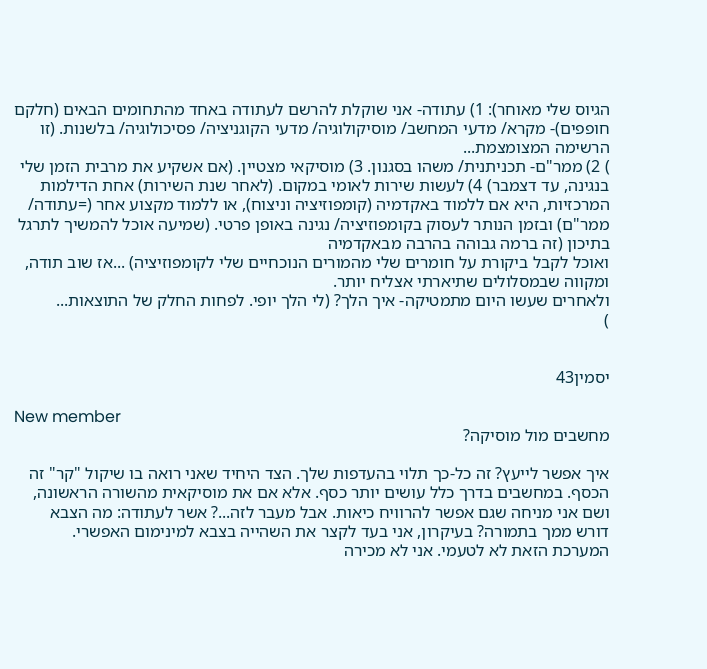הגיוס שלי מאוחר): 1) עתודה- אני שוקלת להרשם לעתודה באחד מהתחומים הבאים (חלקם חופפים)- מקרא/ מדעי המחשב/ מוסיקולוגיה/ מדעי הקוגניציה/ פסיכולוגיה/ בלשנות. (זו הרשימה המצומצמת...
) 2) ממר"ם- תכניתנית/ משהו בסגנון. 3) מוסיקאי מצטיין. (אם אשקיע את מרבית הזמן שלי בנגינה, עד דצמבר) 4) לעשות שירות לאומי במקום. (לאחר שנת השירות) אחת הדילמות המרכזיות, היא אם ללמוד באקדמיה (קומפוזיציה וניצוח), או ללמוד מקצוע אחר (=עתודה/ ממר"ם) ובזמן הנותר לעסוק בקומפוזיציה/ נגינה באופן פרטי. (שמיעה אוכל להמשיך לתרגל בתיכון (זה ברמה גבוהה בהרבה מבאקדמיה
ואוכל לקבל ביקורת על חומרים שלי מהמורים הנוכחיים שלי לקומפוזיציה) ...אז שוב תודה, ומקווה שבמסלולים שתיארתי אצליח יותר.
ולאחרים שעשו היום מתמטיקה- איך הלך? (לי הלך יופי. לפחות החלק של התוצאות...
)


יסמין43

New member
מחשבים מול מוסיקה?

איך אפשר לייעץ? זה כל-כך תלוי בהעדפות שלך. הצד היחיד שאני רואה בו שיקול "קר" זה הכסף. במחשבים בדרך כלל עושים יותר כסף. אלא אם את מוסיקאית מהשורה הראשונה, ושם אני מניחה שגם אפשר להרוויח כיאות. אבל מעבר לזה...? אשר לעתודה: מה הצבא דורש ממך בתמורה? בעיקרון, אני בעד לקצר את השהייה בצבא למינימום האפשרי. המערכת הזאת לא לטעמי. אני לא מכירה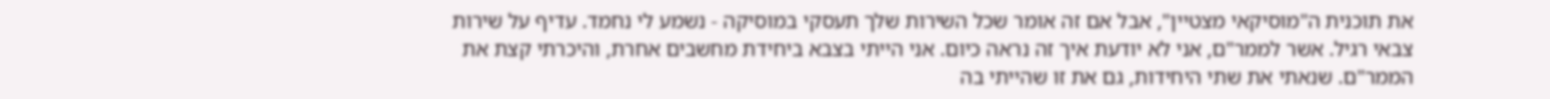את תוכנית ה"מוסיקאי מצטיין", אבל אם זה אומר שכל השירות שלך תעסקי במוסיקה - נשמע לי נחמד. עדיף על שירות צבאי רגיל. אשר לממר"ם, אני לא יודעת איך זה נראה כיום. אני הייתי בצבא ביחידת מחשבים אחרת, והיכרתי קצת את הממר"ם. שנאתי את שתי היחידות, גם את זו שהייתי בה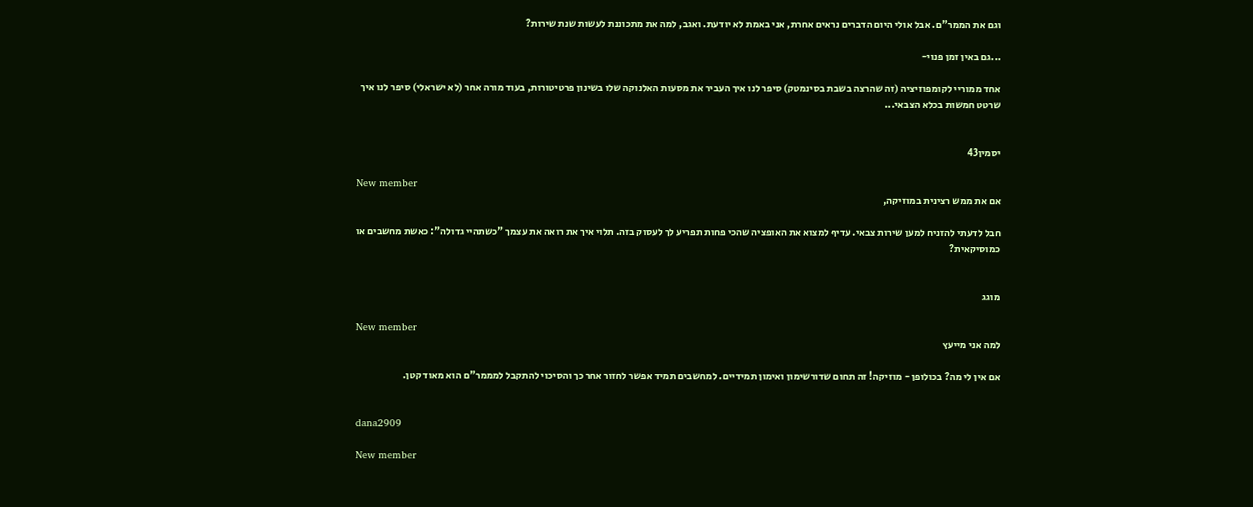וגם את הממר"ם. אבל אולי היום הדברים נראים אחרת, אני באמת לא יודעת. ואגב, למה את מתכוננת לעשות שנת שירות?

...גם באין זמן פנוי-

אחד ממוריי לקומפוזיציה (זה שהרצה בשבת בסינמטק) סיפר לנו איך העביר את מסעות האלנוקה שלו בשינון פרטיטורות, בעוד מורה אחר (לא ישראלי) סיפר לנו איך שרטט חמשות בכלא הצבאי...


יסמין43

New member
אם את ממש רצינית במוזיקה,

חבל לדעתי להזניח למען שירות צבאי. עדיף למצוא את האופציה שהכי פחות תפריע לך לעסוק בזה. תלוי איך את רואה את עצמך "כשתהיי גדולה": כאשת מחשבים או כמוסיקאית?


מוגג

New member
למה אני מייעץ

אם אין לי מה? בכולופן - מוזיקה! זה תחום שדורשימון ואימון תמידיים. למחשבים תמיד אפשר לחזור אחר כך והסיכוי להתקבל למממר"ם הוא מאוד קטן.


dana2909

New member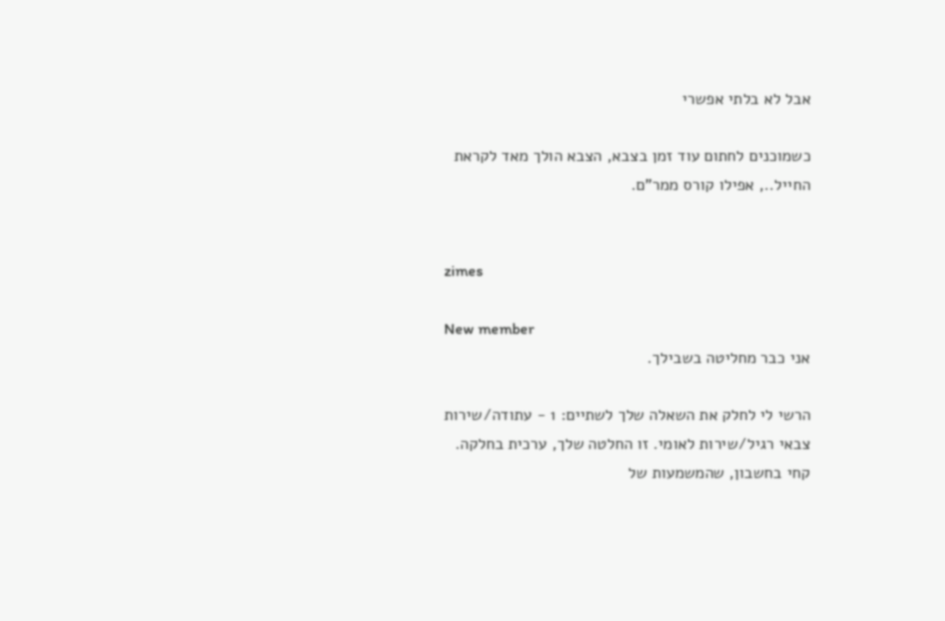אבל לא בלתי אפשרי

כשמוכנים לחתום עוד זמן בצבא, הצבא הולך מאד לקראת החייל.., אפילו קורס ממר"ם.


zimes

New member
אני כבר מחליטה בשבילך.

הרשי לי לחלק את השאלה שלך לשתיים: 1 - עתודה/שירות צבאי רגיל/שירות לאומי. זו החלטה שלך, ערכית בחלקה. קחי בחשבון, שהמשמעות של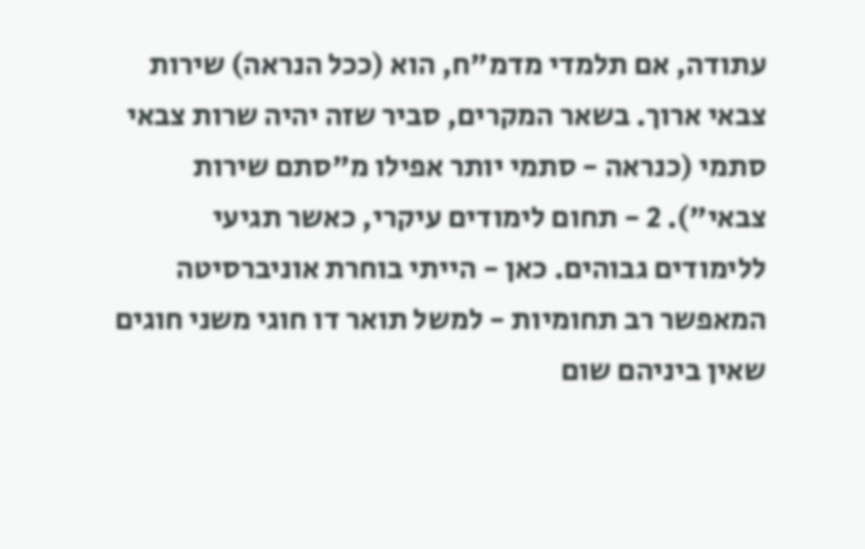עתודה, אם תלמדי מדמ"ח, הוא (ככל הנראה) שירות צבאי ארוך. בשאר המקרים, סביר שזה יהיה שרות צבאי סתמי (כנראה - סתמי יותר אפילו מ"סתם שירות צבאי"). 2 - תחום לימודים עיקרי, כאשר תגיעי ללימודים גבוהים. כאן - הייתי בוחרת אוניברסיטה המאפשר רב תחומיות - למשל תואר דו חוגי משני חוגים שאין ביניהם שום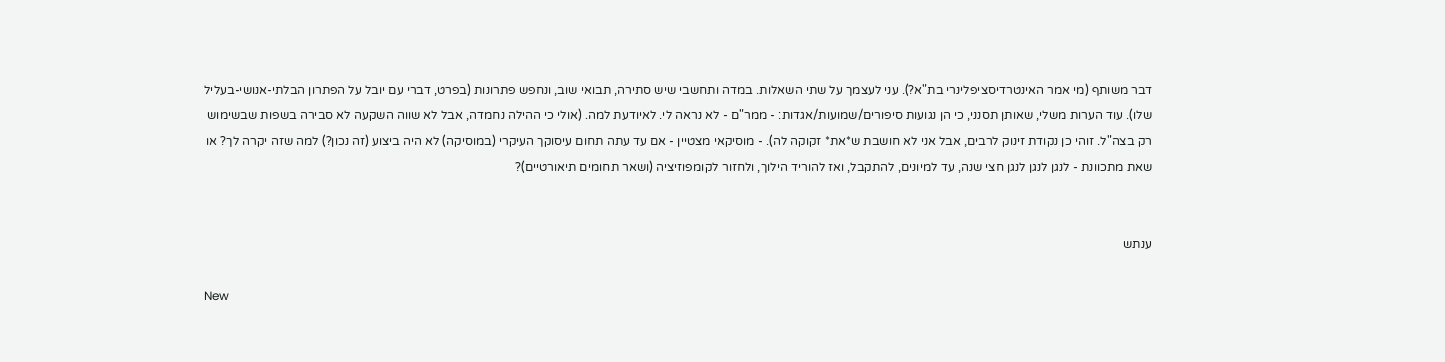דבר משותף (מי אמר האינטרדיסציפלינרי בת"א?). עני לעצמך על שתי השאלות. במדה ותחשבי שיש סתירה, תבואי שוב, ונחפש פתרונות (בפרט, דברי עם יובל על הפתרון הבלתי-אנושי-בעליל שלו). עוד הערות משלי, שאותן תסנני, כי הן נגועות סיפורים/שמועות/אגדות: - ממר"ם - לא נראה לי. לאיודעת למה. (אולי כי ההילה נחמדה, אבל לא שווה השקעה לא סבירה בשפות שבשימוש רק בצה"ל. זוהי כן נקודת זינוק לרבים, אבל אני לא חושבת ש*את* זקוקה לה). - מוסיקאי מצטיין - אם עד עתה תחום עיסוקך העיקרי (במוסיקה) לא היה ביצוע (זה נכון?) למה שזה יקרה לך? או שאת מתכוונת - לנגן לנגן לנגן חצי שנה, עד למיונים, להתקבל, ואז להוריד הילוך, ולחזור לקומפוזיציה (ושאר תחומים תיאורטיים)?


ענתש

New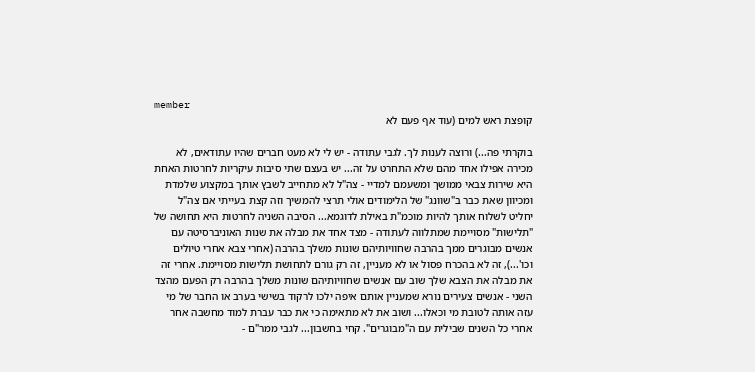member
קופצת ראש למים (עוד אף פעם לא

בוקרתי פה...) ורוצה לענות לך. לגבי עתודה - יש לי לא מעט חברים שהיו עתודאים, לא מכירה אפילו אחד מהם שלא התחרט על זה... יש בעצם שתי סיבות עיקריות לחרטות האחת היא שירות צבאי ממושך ומשעמם למדיי - צה"ל לא מתחייב לשבץ אותך במקצוע שלמדת ומכיוון שאת כבר ב"שוונג" של הלימודים אולי תרצי להמשיך וזה קצת בעייתי אם צה"ל יחליט לשלוח אותך להיות מוכמ"ת באילת לדוגמא... הסיבה השניה לחרטות היא תחושה של "תלישות" מסויימת שמתלווה לעתודה - מצד אחד את מבלה את שנות האוניברסיטה עם אנשים מבוגרים ממך בהרבה שחוויותיהם שונות משלך בהרבה (אחרי צבא אחרי טיולים וכו'...), זה לא בהכרח פסול או לא מעניין, זה רק גורם לתחושת תלישות מסויימת. אחרי זה את מבלה את הצבא שלך שוב עם אנשים שחוויותיהם שונות משלך בהרבה רק הפעם מהצד השני - אנשים צעירים נורא שמעניין אותם איפה ילכו לרקוד בשישי בערב או החבר של מי עזה אותה לטובת מי וכאלו... ושוב את לא מתאימה כי את כבר עברת למוד מחשבה אחר אחרי כל השנים שבילית עם ה"מבוגרים". קחי בחשבון... לגבי ממר"ם -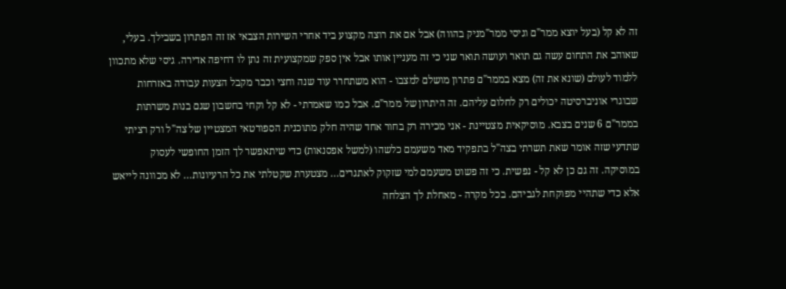זה לא קל (בעל יוצא ממר"ם וגיסי ממר"מניק בהווה) אבל אם את רוצה מקצוע ביד אחרי השירות הצבאי אז זה הפתרון בשבילך. בעלי, שאוהב את התחום עשה גם תואר ועושה תואר שני כי זה מעניין אותו אבל אין ספק שמקצועית זה נתן לו דחיפה אדירה. גיסי שלא מתכוון ללמוד לעולם (שונא את זה) מצא בממר"ם פתרון מושלם למצבו - הוא משתחרר עוד שנה וחצי וכבר מקבל הצעות עבודה באזרחות שבוגרי אוניברסיטה יכולים רק לחלום עליהם. זה היתרון של ממר"ם. אבל כמו שאמרתי - לא קל וקחי בחשבון שגם בנות משרתות בממר"ם 6 שנים בצבא. מוסיקאית מצטיינת - אני מכירה רק בחור אחד שהיה חלק מתוכנית הספורטאי המצטיין של צה"ל ורק רציתי שתדעי שזה אומר שאת תשרתי בצה"ל בתפקיד מאד משעמם כלשהו (למשל אפסנאות) כדי שיתאפשר לך הזמן החופשי לעסוק במוסיקה. זה גם כן לא קל - נפשית. כי זה פשוט משעמם למי שזקוק לאתגרים... מצטערת שקטלתי את כל הרעיונות... לא מכוונה לייאש אלא כדי שתהיי מפוקחת לגביהם. בכל מקרה - מאחלת לך הצלחה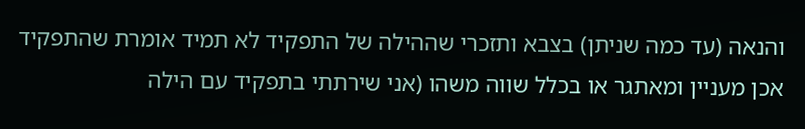והנאה (עד כמה שניתן) בצבא ותזכרי שההילה של התפקיד לא תמיד אומרת שהתפקיד אכן מעניין ומאתגר או בכלל שווה משהו (אני שירתתי בתפקיד עם הילה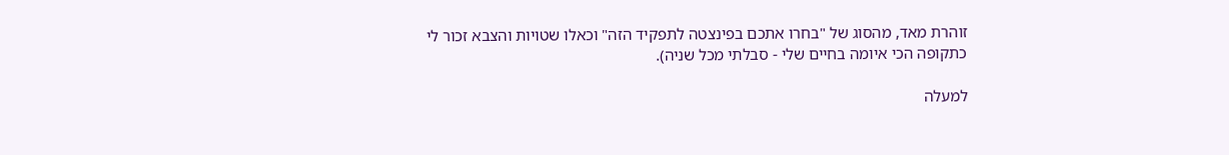זוהרת מאד, מהסוג של "בחרו אתכם בפינצטה לתפקיד הזה" וכאלו שטויות והצבא זכור לי כתקופה הכי איומה בחיים שלי - סבלתי מכל שניה).

למעלה